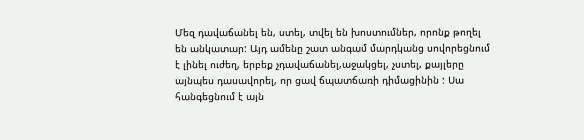Մեզ դավաճանել են, ստել, տվել են խոստումներ, որոնք թողել են անկատար: Այդ ամենը շատ անգամ մարդկանց սովորեցնում է լինել ուժեղ, երբեք չդավաճանել,աջակցել, չստել, քայլերը այնպես դասավորել, որ ցավ ճպատճառի դիմացինին : Սա հանգեցնում է այն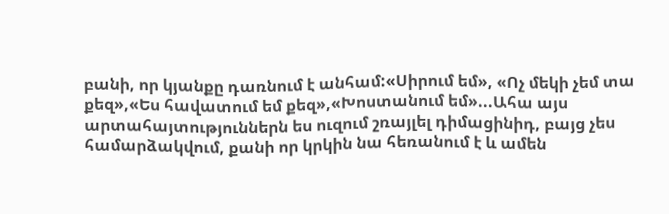բանի, որ կյանքը դառնում է անհամ:«Սիրում եմ», «Ոչ մեկի չեմ տա քեզ»,«Ես հավատում եմ քեզ»,«Խոստանում եմ»...Ահա այս արտահայտություններն ես ուզում շռայլել դիմացինիդ, բայց չես համարձակվում, քանի որ կրկին նա հեռանում է և ամեն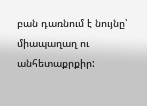բան դառնում է նույնը՝ միապաղաղ ու անհետաքրքիր: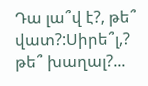Դա լա՞վ է?, թե՞ վատ?:Սիրե՞լ,? թե՞ խաղալ?...